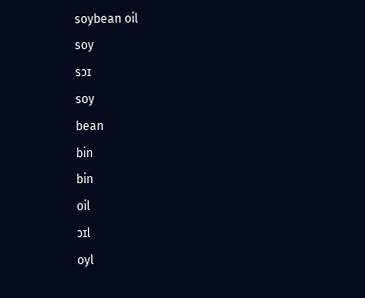soybean oil
soy
sɔɪ
soy
bean
bin
bin
oil
ɔɪl
oyl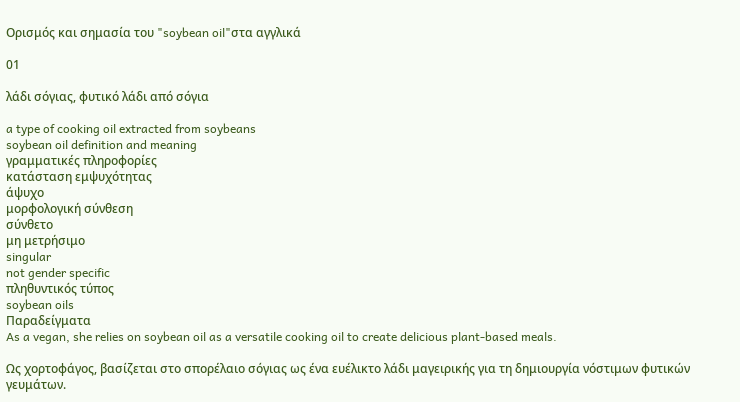Ορισμός και σημασία του "soybean oil"στα αγγλικά

01

λάδι σόγιας, φυτικό λάδι από σόγια

a type of cooking oil extracted from soybeans
soybean oil definition and meaning
γραμματικές πληροφορίες
κατάσταση εμψυχότητας
άψυχο
μορφολογική σύνθεση
σύνθετο
μη μετρήσιμο
singular
not gender specific
πληθυντικός τύπος
soybean oils
Παραδείγματα
As a vegan, she relies on soybean oil as a versatile cooking oil to create delicious plant-based meals.

Ως χορτοφάγος, βασίζεται στο σπορέλαιο σόγιας ως ένα ευέλικτο λάδι μαγειρικής για τη δημιουργία νόστιμων φυτικών γευμάτων.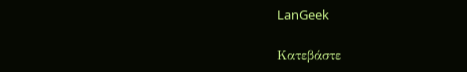LanGeek

Κατεβάστε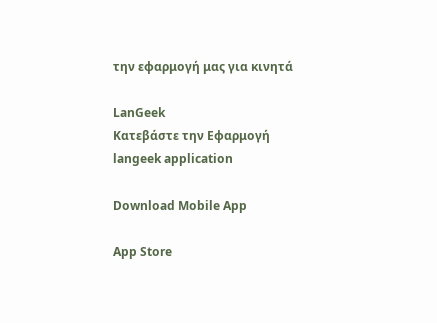την εφαρμογή μας για κινητά

LanGeek
Κατεβάστε την Εφαρμογή
langeek application

Download Mobile App

App Store